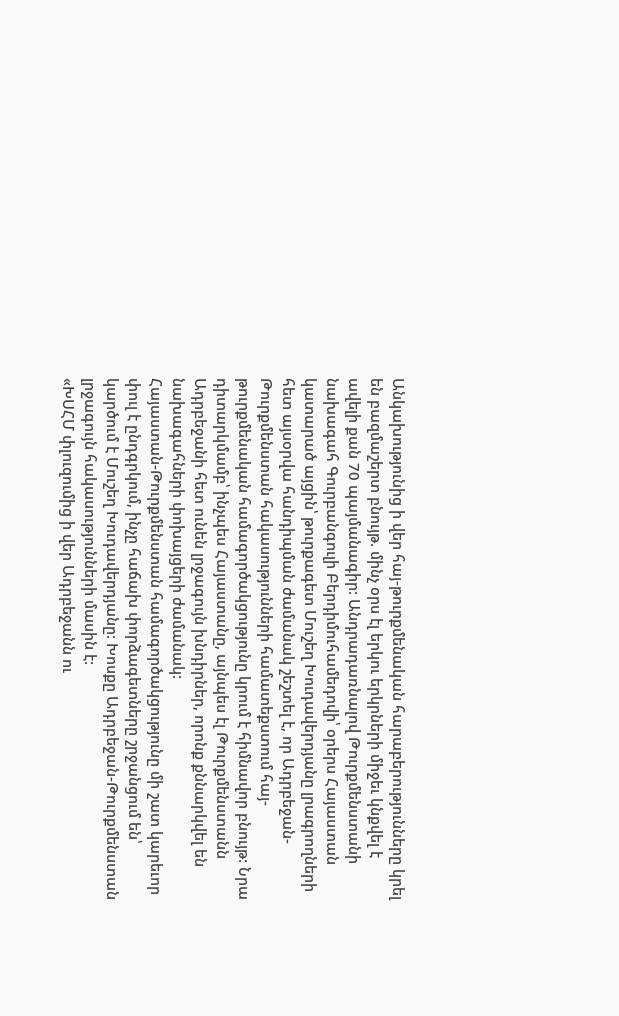Անկախությունից ի վեր հայ-թուրքմենական հարաբերությունները կրել են բազմաշերտ բնույթ. մինչ օրս էլ երկու երկրների միջեւ կնքվել է ավելի քան 70 պայմանագիր: Անդրադառնալով Թուրքմենստանի նախագահ Գուրբանգուլի Բերդիմուհամեդովի՝ օրերս Հայաստան կատարած այցին՝ թուրքագետ Մուշեղ Խուդավերդյանը լրագրողների հետ այսօրվա հանդիպման ժամանակ շեշտել է, որ Ադրբեջան-Թուրքմենստան հակասությունների համատեքստում հայ-թուրքմենական համագործակցությունը կրում է հիմնավոր բնույթ: Նրա դիտարկմամբ՝ ինչպես Հայաստանը, այնպես էլ Թուրքմենստանն Ադրբեջանի հետ ունեն լրջագույն խնդիրներ, որոնք քննարկվել են նախագահների փոխայցերի ժամանակ:
Հայաստան-Թուրքմենստան համագործակցությունը մի շատ կարեւոր փուլ է ընդգրկում, ինչը հաճախ փորձագետները շրջանցում են՝ կարծում է Մուշեղ Խուդավերդյանը: Խոսքը Ադրբեջան-Թուրքմենստան լրջագույն հակասությունների մասին է:
«ԽՍՀՄ փլուզումից ի վեր Ադրբեջանն ու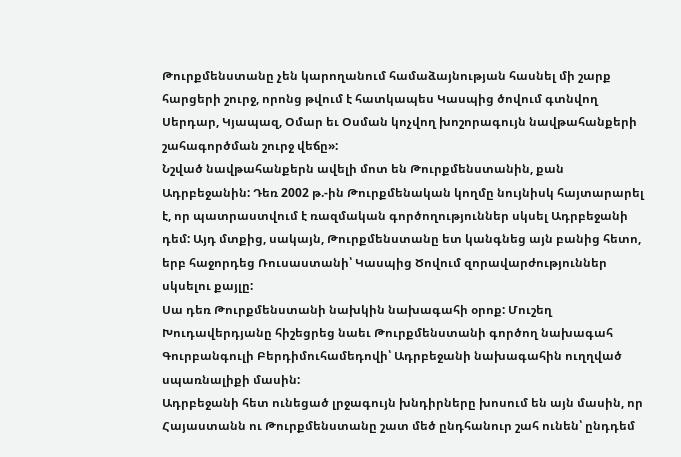Թուրքմենստանը չեն կարողանում համաձայնության հասնել մի շարք հարցերի շուրջ, որոնց թվում է հատկապես Կասպից ծովում գտնվող Սերդար, Կյապազ, Օմար եւ Օսման կոչվող խոշորագույն նավթահանքերի շահագործման շուրջ վեճը»:
Նշված նավթահանքերն ավելի մոտ են Թուրքմենստանին, քան Ադրբեջանին: Դեռ 2002 թ.-ին Թուրքմենական կողմը նույնիսկ հայտարարել է, որ պատրաստվում է ռազմական գործողություններ սկսել Ադրբեջանի դեմ: Այդ մտքից, սակայն, Թուրքմենստանը ետ կանգնեց այն բանից հետո, երբ հաջորդեց Ռուսաստանի՝ Կասպից Ծովում զորավարժություններ սկսելու քայլը:
Սա դեռ Թուրքմենստանի նախկին նախագահի օրոք: Մուշեղ Խուդավերդյանը հիշեցրեց նաեւ Թուրքմենստանի գործող նախագահ Գուրբանգուլի Բերդիմուհամեդովի՝ Ադրբեջանի նախագահին ուղղված սպառնալիքի մասին:
Ադրբեջանի հետ ունեցած լրջագույն խնդիրները խոսում են այն մասին, որ Հայաստանն ու Թուրքմենստանը շատ մեծ ընդհանուր շահ ունեն՝ ընդդեմ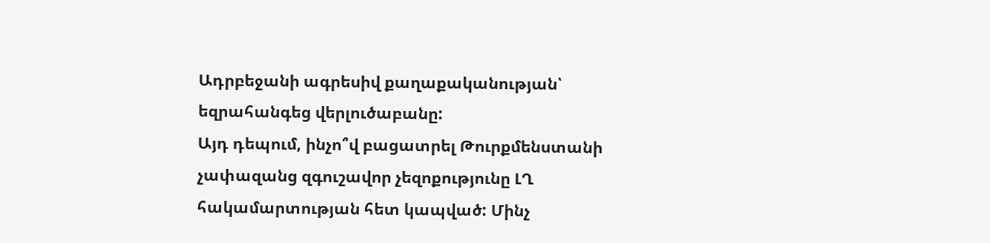Ադրբեջանի ագրեսիվ քաղաքականության՝ եզրահանգեց վերլուծաբանը:
Այդ դեպում, ինչո՞վ բացատրել Թուրքմենստանի չափազանց զգուշավոր չեզոքությունը ԼՂ հակամարտության հետ կապված: Մինչ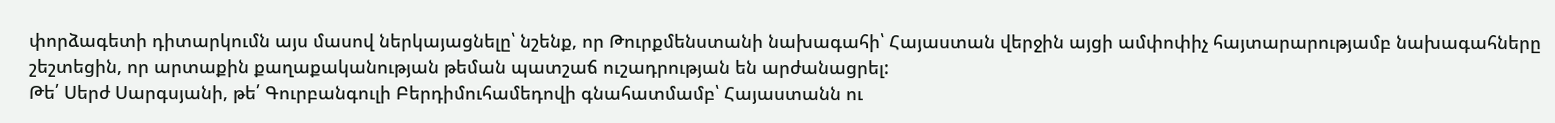փորձագետի դիտարկումն այս մասով ներկայացնելը՝ նշենք, որ Թուրքմենստանի նախագահի՝ Հայաստան վերջին այցի ամփոփիչ հայտարարությամբ նախագահները շեշտեցին, որ արտաքին քաղաքականության թեման պատշաճ ուշադրության են արժանացրել:
Թե՛ Սերժ Սարգսյանի, թե՛ Գուրբանգուլի Բերդիմուհամեդովի գնահատմամբ՝ Հայաստանն ու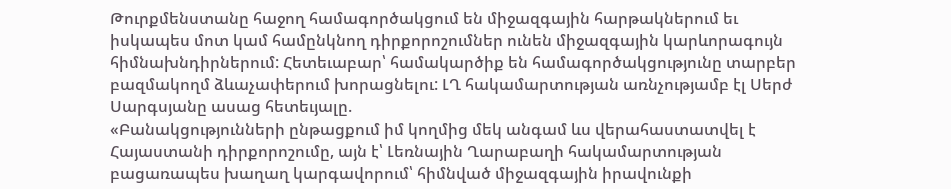Թուրքմենստանը հաջող համագործակցում են միջազգային հարթակներում եւ իսկապես մոտ կամ համընկնող դիրքորոշումներ ունեն միջազգային կարևորագույն հիմնախնդիրներում: Հետեւաբար՝ համակարծիք են համագործակցությունը տարբեր բազմակողմ ձևաչափերում խորացնելու: ԼՂ հակամարտության առնչությամբ էլ Սերժ Սարգսյանը ասաց հետեւյալը.
«Բանակցությունների ընթացքում իմ կողմից մեկ անգամ ևս վերահաստատվել է Հայաստանի դիրքորոշումը, այն է՝ Լեռնային Ղարաբաղի հակամարտության բացառապես խաղաղ կարգավորում՝ հիմնված միջազգային իրավունքի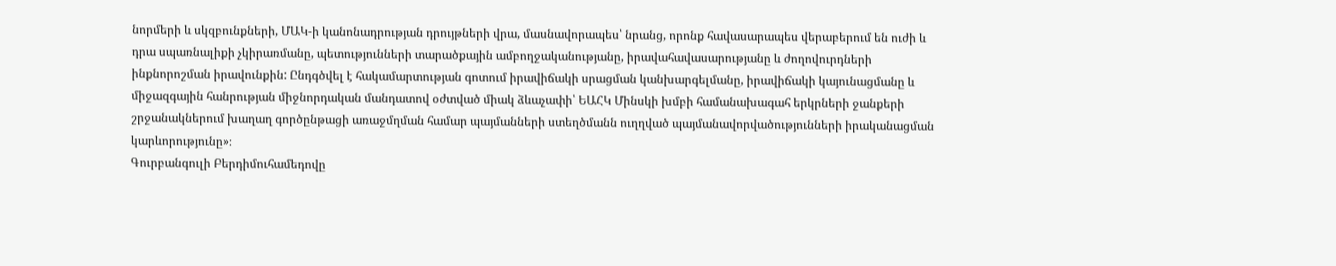նորմերի և սկզբունքների, ՄԱԿ-ի կանոնադրության դրույթների վրա, մասնավորապես՝ նրանց, որոնք հավասարապես վերաբերում են ուժի և դրա սպառնալիքի չկիրառմանը, պետությունների տարածքային ամբողջականությանը, իրավահավասարությանը և ժողովուրդների ինքնորոշման իրավունքին: Ընդգծվել է հակամարտության գոտում իրավիճակի սրացման կանխարգելմանը, իրավիճակի կայունացմանը և միջազգային հանրության միջնորդական մանդատով օժտված միակ ձևաչափի՝ ԵԱՀԿ Մինսկի խմբի համանախագահ երկրների ջանքերի շրջանակներում խաղաղ գործընթացի առաջմղման համար պայմանների ստեղծմանն ուղղված պայմանավորվածությունների իրականացման կարևորությունը»։
Գուրբանգուլի Բերդիմուհամեդովը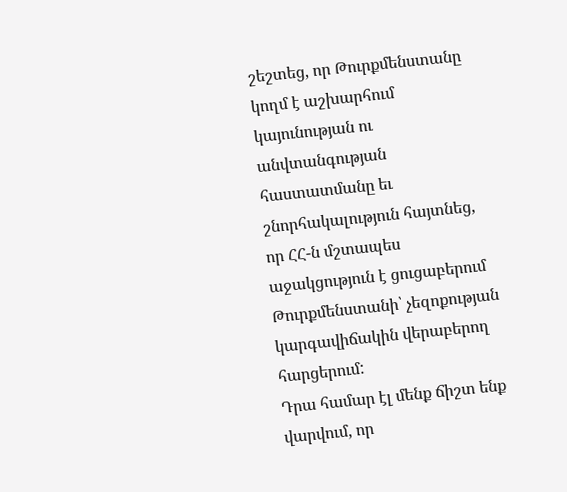շեշտեց, որ Թուրքմենստանը կողմ է աշխարհում կայունության ու անվտանգության հաստատմանը եւ շնորհակալություն հայտնեց, որ ՀՀ-ն մշտապես աջակցություն է ցուցաբերում Թուրքմենստանի՝ չեզոքության կարգավիճակին վերաբերող հարցերում:
Դրա համար էլ մենք ճիշտ ենք վարվում, որ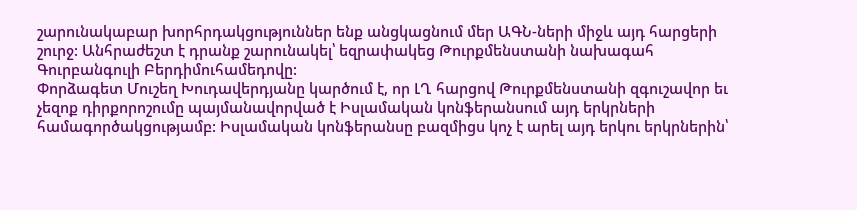շարունակաբար խորհրդակցություններ ենք անցկացնում մեր ԱԳՆ-ների միջև այդ հարցերի շուրջ: Անհրաժեշտ է դրանք շարունակել՝ եզրափակեց Թուրքմենստանի նախագահ Գուրբանգուլի Բերդիմուհամեդովը:
Փորձագետ Մուշեղ Խուդավերդյանը կարծում է, որ ԼՂ հարցով Թուրքմենստանի զգուշավոր եւ չեզոք դիրքորոշումը պայմանավորված է Իսլամական կոնֆերանսում այդ երկրների համագործակցությամբ: Իսլամական կոնֆերանսը բազմիցս կոչ է արել այդ երկու երկրներին՝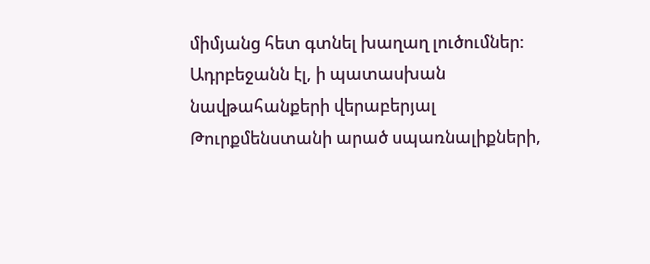միմյանց հետ գտնել խաղաղ լուծումներ:
Ադրբեջանն էլ, ի պատասխան նավթահանքերի վերաբերյալ Թուրքմենստանի արած սպառնալիքների,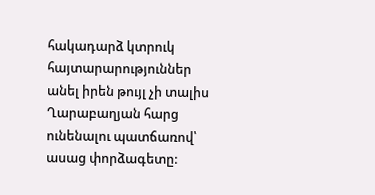հակադարձ կտրուկ հայտարարություններ անել իրեն թույլ չի տալիս Ղարաբաղյան հարց ունենալու պատճառով՝ ասաց փորձագետը: